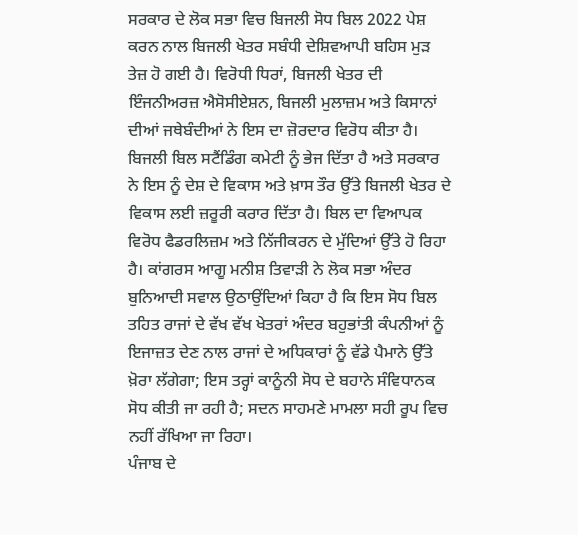ਸਰਕਾਰ ਦੇ ਲੋਕ ਸਭਾ ਵਿਚ ਬਿਜਲੀ ਸੋਧ ਬਿਲ 2022 ਪੇਸ਼ ਕਰਨ ਨਾਲ ਬਿਜਲੀ ਖੇਤਰ ਸਬੰਧੀ ਦੇਸ਼ਿਵਆਪੀ ਬਹਿਸ ਮੁੜ ਤੇਜ਼ ਹੋ ਗਈ ਹੈ। ਵਿਰੋਧੀ ਧਿਰਾਂ, ਬਿਜਲੀ ਖੇਤਰ ਦੀ ਇੰਜਨੀਅਰਜ਼ ਐਸੋਸੀਏਸ਼ਨ, ਬਿਜਲੀ ਮੁਲਾਜ਼ਮ ਅਤੇ ਕਿਸਾਨਾਂ ਦੀਆਂ ਜਥੇਬੰਦੀਆਂ ਨੇ ਇਸ ਦਾ ਜ਼ੋਰਦਾਰ ਵਿਰੋਧ ਕੀਤਾ ਹੈ। ਬਿਜਲੀ ਬਿਲ ਸਟੈਂਡਿੰਗ ਕਮੇਟੀ ਨੂੰ ਭੇਜ ਦਿੱਤਾ ਹੈ ਅਤੇ ਸਰਕਾਰ ਨੇ ਇਸ ਨੂੰ ਦੇਸ਼ ਦੇ ਵਿਕਾਸ ਅਤੇ ਖ਼ਾਸ ਤੌਰ ਉੱਤੇ ਬਿਜਲੀ ਖੇਤਰ ਦੇ ਵਿਕਾਸ ਲਈ ਜ਼ਰੂਰੀ ਕਰਾਰ ਦਿੱਤਾ ਹੈ। ਬਿਲ ਦਾ ਵਿਆਪਕ ਵਿਰੋਧ ਫੈਡਰਲਿਜ਼ਮ ਅਤੇ ਨਿੱਜੀਕਰਨ ਦੇ ਮੁੱਦਿਆਂ ਉੱਤੇ ਹੋ ਰਿਹਾ ਹੈ। ਕਾਂਗਰਸ ਆਗੂ ਮਨੀਸ਼ ਤਿਵਾੜੀ ਨੇ ਲੋਕ ਸਭਾ ਅੰਦਰ ਬੁਨਿਆਦੀ ਸਵਾਲ ਉਠਾਉਂਦਿਆਂ ਕਿਹਾ ਹੈ ਕਿ ਇਸ ਸੋਧ ਬਿਲ ਤਹਿਤ ਰਾਜਾਂ ਦੇ ਵੱਖ ਵੱਖ ਖੇਤਰਾਂ ਅੰਦਰ ਬਹੁਭਾਂਤੀ ਕੰਪਨੀਆਂ ਨੂੰ ਇਜਾਜ਼ਤ ਦੇਣ ਨਾਲ ਰਾਜਾਂ ਦੇ ਅਧਿਕਾਰਾਂ ਨੂੰ ਵੱਡੇ ਪੈਮਾਨੇ ਉੱਤੇ ਖ਼ੋਰਾ ਲੱਗੇਗਾ; ਇਸ ਤਰ੍ਹਾਂ ਕਾਨੂੰਨੀ ਸੋਧ ਦੇ ਬਹਾਨੇ ਸੰਵਿਧਾਨਕ ਸੋਧ ਕੀਤੀ ਜਾ ਰਹੀ ਹੈ; ਸਦਨ ਸਾਹਮਣੇ ਮਾਮਲਾ ਸਹੀ ਰੂਪ ਵਿਚ ਨਹੀਂ ਰੱਖਿਆ ਜਾ ਰਿਹਾ।
ਪੰਜਾਬ ਦੇ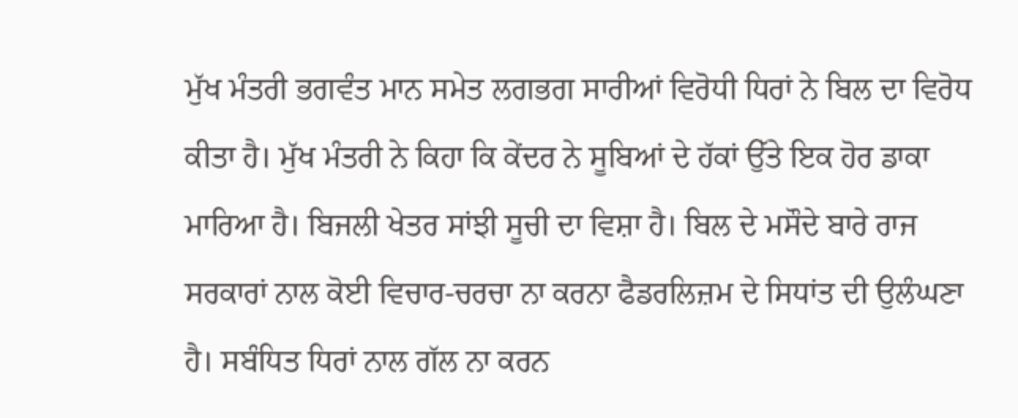ਮੁੱਖ ਮੰਤਰੀ ਭਗਵੰਤ ਮਾਨ ਸਮੇਤ ਲਗਭਗ ਸਾਰੀਆਂ ਵਿਰੋਧੀ ਧਿਰਾਂ ਨੇ ਬਿਲ ਦਾ ਵਿਰੋਧ ਕੀਤਾ ਹੈ। ਮੁੱਖ ਮੰਤਰੀ ਨੇ ਕਿਹਾ ਕਿ ਕੇਂਦਰ ਨੇ ਸੂਬਿਆਂ ਦੇ ਹੱਕਾਂ ਉੱਤੇ ਇਕ ਹੋਰ ਡਾਕਾ ਮਾਰਿਆ ਹੈ। ਬਿਜਲੀ ਖੇਤਰ ਸਾਂਝੀ ਸੂਚੀ ਦਾ ਵਿਸ਼ਾ ਹੈ। ਬਿਲ ਦੇ ਮਸੌਦੇ ਬਾਰੇ ਰਾਜ ਸਰਕਾਰਾਂ ਨਾਲ ਕੋਈ ਵਿਚਾਰ-ਚਰਚਾ ਨਾ ਕਰਨਾ ਫੈਡਰਲਿਜ਼ਮ ਦੇ ਸਿਧਾਂਤ ਦੀ ਉਲੰਘਣਾ ਹੈ। ਸਬੰਧਿਤ ਧਿਰਾਂ ਨਾਲ ਗੱਲ ਨਾ ਕਰਨ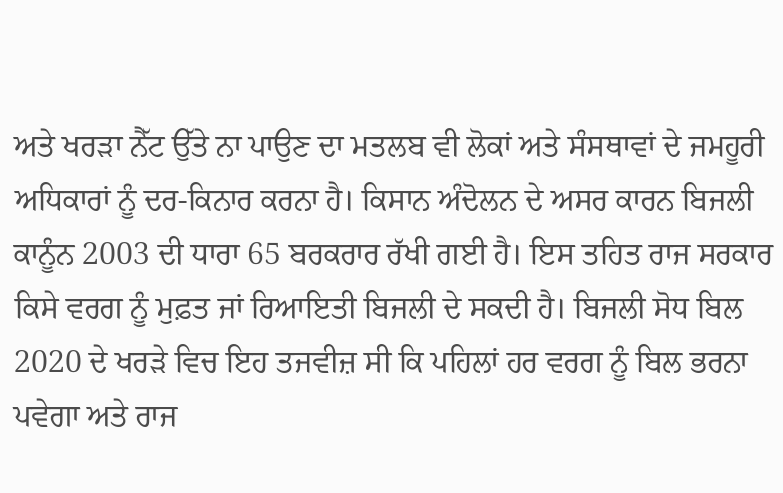ਅਤੇ ਖਰੜਾ ਨੈੱਟ ਉੱਤੇ ਨਾ ਪਾਉਣ ਦਾ ਮਤਲਬ ਵੀ ਲੋਕਾਂ ਅਤੇ ਸੰਸਥਾਵਾਂ ਦੇ ਜਮਹੂਰੀ ਅਧਿਕਾਰਾਂ ਨੂੰ ਦਰ-ਕਿਨਾਰ ਕਰਨਾ ਹੈ। ਕਿਸਾਨ ਅੰਦੋਲਨ ਦੇ ਅਸਰ ਕਾਰਨ ਬਿਜਲੀ ਕਾਨੂੰਨ 2003 ਦੀ ਧਾਰਾ 65 ਬਰਕਰਾਰ ਰੱਖੀ ਗਈ ਹੈ। ਇਸ ਤਹਿਤ ਰਾਜ ਸਰਕਾਰ ਕਿਸੇ ਵਰਗ ਨੂੰ ਮੁਫ਼ਤ ਜਾਂ ਰਿਆਇਤੀ ਬਿਜਲੀ ਦੇ ਸਕਦੀ ਹੈ। ਬਿਜਲੀ ਸੋਧ ਬਿਲ 2020 ਦੇ ਖਰੜੇ ਵਿਚ ਇਹ ਤਜਵੀਜ਼ ਸੀ ਕਿ ਪਹਿਲਾਂ ਹਰ ਵਰਗ ਨੂੰ ਬਿਲ ਭਰਨਾ ਪਵੇਗਾ ਅਤੇ ਰਾਜ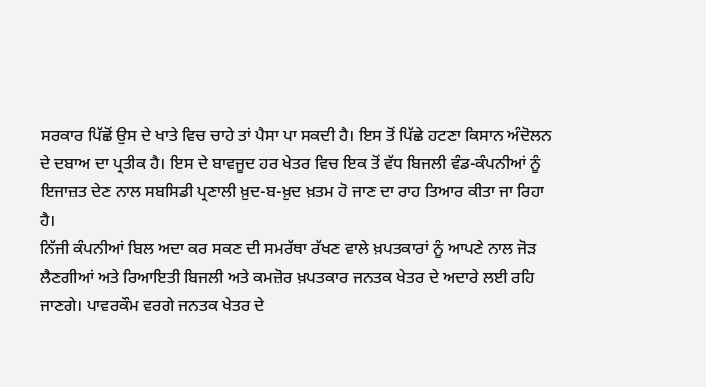ਸਰਕਾਰ ਪਿੱਛੋਂ ਉਸ ਦੇ ਖਾਤੇ ਵਿਚ ਚਾਹੇ ਤਾਂ ਪੈਸਾ ਪਾ ਸਕਦੀ ਹੈ। ਇਸ ਤੋਂ ਪਿੱਛੇ ਹਟਣਾ ਕਿਸਾਨ ਅੰਦੋਲਨ ਦੇ ਦਬਾਅ ਦਾ ਪ੍ਰਤੀਕ ਹੈ। ਇਸ ਦੇ ਬਾਵਜੂਦ ਹਰ ਖੇਤਰ ਵਿਚ ਇਕ ਤੋਂ ਵੱਧ ਬਿਜਲੀ ਵੰਡ-ਕੰਪਨੀਆਂ ਨੂੰ ਇਜਾਜ਼ਤ ਦੇਣ ਨਾਲ ਸਬਸਿਡੀ ਪ੍ਰਣਾਲੀ ਖ਼ੁਦ-ਬ-ਖ਼ੁਦ ਖ਼ਤਮ ਹੋ ਜਾਣ ਦਾ ਰਾਹ ਤਿਆਰ ਕੀਤਾ ਜਾ ਰਿਹਾ ਹੈ।
ਨਿੱਜੀ ਕੰਪਨੀਆਂ ਬਿਲ ਅਦਾ ਕਰ ਸਕਣ ਦੀ ਸਮਰੱਥਾ ਰੱਖਣ ਵਾਲੇ ਖ਼ਪਤਕਾਰਾਂ ਨੂੰ ਆਪਣੇ ਨਾਲ ਜੋੜ ਲੈਣਗੀਆਂ ਅਤੇ ਰਿਆਇਤੀ ਬਿਜਲੀ ਅਤੇ ਕਮਜ਼ੋਰ ਖ਼ਪਤਕਾਰ ਜਨਤਕ ਖੇਤਰ ਦੇ ਅਦਾਰੇ ਲਈ ਰਹਿ ਜਾਣਗੇ। ਪਾਵਰਕੌਮ ਵਰਗੇ ਜਨਤਕ ਖੇਤਰ ਦੇ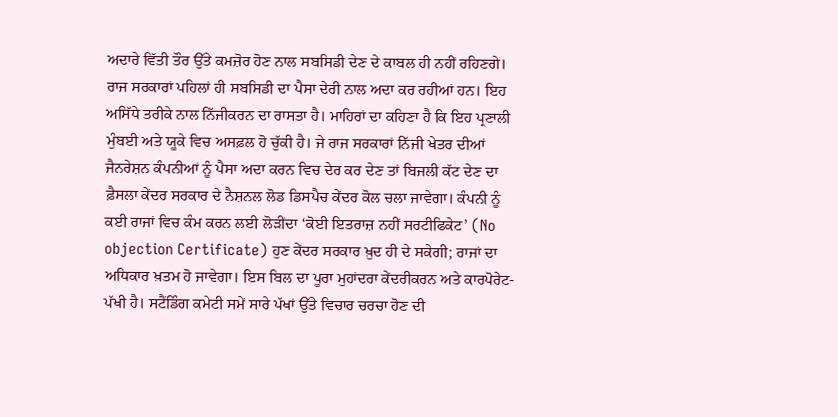ਅਦਾਰੇ ਵਿੱਤੀ ਤੌਰ ਉੱਤੇ ਕਮਜ਼ੋਰ ਹੋਣ ਨਾਲ ਸਬਸਿਡੀ ਦੇਣ ਦੇ ਕਾਬਲ ਹੀ ਨਹੀਂ ਰਹਿਣਗੇ। ਰਾਜ ਸਰਕਾਰਾਂ ਪਹਿਲਾਂ ਹੀ ਸਬਸਿਡੀ ਦਾ ਪੈਸਾ ਦੇਰੀ ਨਾਲ ਅਦਾ ਕਰ ਰਹੀਆਂ ਹਨ। ਇਹ ਅਸਿੱਧੇ ਤਰੀਕੇ ਨਾਲ ਨਿੱਜੀਕਰਨ ਦਾ ਰਾਸਤਾ ਹੈ। ਮਾਹਿਰਾਂ ਦਾ ਕਹਿਣਾ ਹੈ ਕਿ ਇਹ ਪ੍ਰਣਾਲੀ ਮੁੰਬਈ ਅਤੇ ਯੂਕੇ ਵਿਚ ਅਸਫ਼ਲ ਹੋ ਚੁੱਕੀ ਹੈ। ਜੇ ਰਾਜ ਸਰਕਾਰਾਂ ਨਿੱਜੀ ਖੇਤਰ ਦੀਆਂ ਜੈਨਰੇਸ਼ਨ ਕੰਪਨੀਆਂ ਨੂੰ ਪੈਸਾ ਅਦਾ ਕਰਨ ਵਿਚ ਦੇਰ ਕਰ ਦੇਣ ਤਾਂ ਬਿਜਲੀ ਕੱਟ ਦੇਣ ਦਾ ਫ਼ੈਸਲਾ ਕੇਂਦਰ ਸਰਕਾਰ ਦੇ ਨੈਸ਼ਨਲ ਲੋਡ ਡਿਸਪੈਚ ਕੇਂਦਰ ਕੋਲ ਚਲਾ ਜਾਵੇਗਾ। ਕੰਪਨੀ ਨੂੰ ਕਈ ਰਾਜਾਂ ਵਿਚ ਕੰਮ ਕਰਨ ਲਈ ਲੋੜੀਂਦਾ ‘ਕੋਈ ਇਤਰਾਜ਼ ਨਹੀਂ ਸਰਟੀਫਿਕੇਟ’ (No objection Certificate) ਹੁਣ ਕੇਂਦਰ ਸਰਕਾਰ ਖ਼ੁਦ ਹੀ ਦੇ ਸਕੇਗੀ; ਰਾਜਾਂ ਦਾ ਅਧਿਕਾਰ ਖ਼ਤਮ ਹੋ ਜਾਵੇਗਾ। ਇਸ ਬਿਲ ਦਾ ਪੂਰਾ ਮੁਹਾਂਦਰਾ ਕੇਂਦਰੀਕਰਨ ਅਤੇ ਕਾਰਪੋਰੇਟ-ਪੱਖੀ ਹੈ। ਸਟੈਂਡਿੰਗ ਕਮੇਟੀ ਸਮੇਂ ਸਾਰੇ ਪੱਖਾਂ ਉੱਤੇ ਵਿਚਾਰ ਚਰਚਾ ਹੋਣ ਦੀ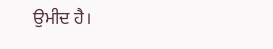ਉਮੀਦ ਹੈ।